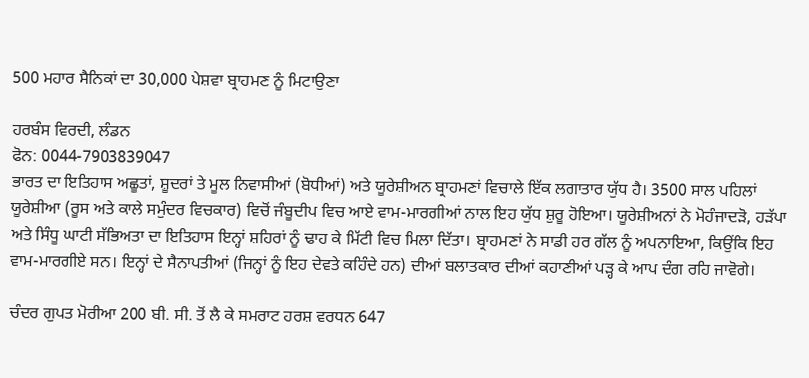500 ਮਹਾਰ ਸੈਨਿਕਾਂ ਦਾ 30,000 ਪੇਸ਼ਵਾ ਬ੍ਰਾਹਮਣ ਨੂੰ ਮਿਟਾਉਣਾ

ਹਰਬੰਸ ਵਿਰਦੀ, ਲੰਡਨ
ਫੋਨ: 0044-7903839047
ਭਾਰਤ ਦਾ ਇਤਿਹਾਸ ਅਛੂਤਾਂ, ਸ਼ੂਦਰਾਂ ਤੇ ਮੂਲ ਨਿਵਾਸੀਆਂ (ਬੋਧੀਆਂ) ਅਤੇ ਯੂਰੇਸ਼ੀਅਨ ਬ੍ਰਾਹਮਣਾਂ ਵਿਚਾਲੇ ਇੱਕ ਲਗਾਤਾਰ ਯੁੱਧ ਹੈ। 3500 ਸਾਲ ਪਹਿਲਾਂ ਯੂਰੇਸ਼ੀਆ (ਰੂਸ ਅਤੇ ਕਾਲੇ ਸਮੁੰਦਰ ਵਿਚਕਾਰ) ਵਿਚੋਂ ਜੰਬੂਦੀਪ ਵਿਚ ਆਏ ਵਾਮ-ਮਾਰਗੀਆਂ ਨਾਲ ਇਹ ਯੁੱਧ ਸ਼ੁਰੂ ਹੋਇਆ। ਯੂਰੇਸ਼ੀਅਨਾਂ ਨੇ ਮੋਹੰਜਾਦੜੋ, ਹੜੱਪਾ ਅਤੇ ਸਿੰਧੂ ਘਾਟੀ ਸੱਭਿਅਤਾ ਦਾ ਇਤਿਹਾਸ ਇਨ੍ਹਾਂ ਸ਼ਹਿਰਾਂ ਨੂੰ ਢਾਹ ਕੇ ਮਿੱਟੀ ਵਿਚ ਮਿਲਾ ਦਿੱਤਾ। ਬ੍ਰਾਹਮਣਾਂ ਨੇ ਸਾਡੀ ਹਰ ਗੱਲ ਨੂੰ ਅਪਨਾਇਆ, ਕਿਉਂਕਿ ਇਹ ਵਾਮ-ਮਾਰਗੀਏ ਸਨ। ਇਨ੍ਹਾਂ ਦੇ ਸੈਨਾਪਤੀਆਂ (ਜਿਨ੍ਹਾਂ ਨੂੰ ਇਹ ਦੇਵਤੇ ਕਹਿੰਦੇ ਹਨ) ਦੀਆਂ ਬਲਾਤਕਾਰ ਦੀਆਂ ਕਹਾਣੀਆਂ ਪੜ੍ਹ ਕੇ ਆਪ ਦੰਗ ਰਹਿ ਜਾਵੋਗੇ।

ਚੰਦਰ ਗੁਪਤ ਮੋਰੀਆ 200 ਬੀ. ਸੀ. ਤੋਂ ਲੈ ਕੇ ਸਮਰਾਟ ਹਰਸ਼ ਵਰਧਨ 647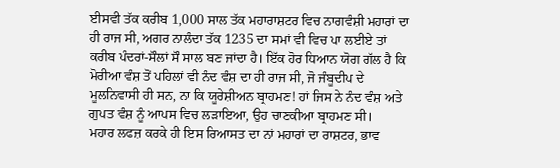ਈਸਵੀ ਤੱਕ ਕਰੀਬ 1,000 ਸਾਲ ਤੱਕ ਮਹਾਰਾਸ਼ਟਰ ਵਿਚ ਨਾਗਵੰਸ਼ੀ ਮਹਾਰਾਂ ਦਾ ਹੀ ਰਾਜ ਸੀ, ਅਗਰ ਨਾਲੰਦਾ ਤੱਕ 1235 ਦਾ ਸਮਾਂ ਵੀ ਵਿਚ ਪਾ ਲਈਏ ਤਾਂ ਕਰੀਬ ਪੰਦਰਾਂ-ਸੌਲਾਂ ਸੌ ਸਾਲ ਬਣ ਜਾਂਦਾ ਹੈ। ਇੱਕ ਹੋਰ ਧਿਆਨ ਯੋਗ ਗੱਲ ਹੈ ਕਿ ਮੋਰੀਆ ਵੰਸ਼ ਤੋਂ ਪਹਿਲਾਂ ਵੀ ਨੰਦ ਵੰਸ਼ ਦਾ ਹੀ ਰਾਜ ਸੀ, ਜੋ ਜੰਬੂਦੀਪ ਦੇ ਮੂਲਨਿਵਾਸੀ ਹੀ ਸਨ, ਨਾ ਕਿ ਯੂਰੇਸ਼ੀਅਨ ਬ੍ਰਾਹਮਣ! ਹਾਂ ਜਿਸ ਨੇ ਨੰਦ ਵੰਸ਼ ਅਤੇ ਗੁਪਤ ਵੰਸ਼ ਨੂੰ ਆਪਸ ਵਿਚ ਲੜਾਇਆ, ਉਹ ਚਾਣਕੀਆ ਬ੍ਰਾਹਮਣ ਸੀ।
ਮਹਾਰ ਲਫਜ਼ ਕਰਕੇ ਹੀ ਇਸ ਰਿਆਸਤ ਦਾ ਨਾਂ ਮਹਾਰਾਂ ਦਾ ਰਾਸ਼ਟਰ, ਭਾਵ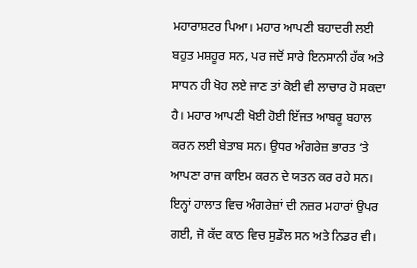ਮਹਾਰਾਸ਼ਟਰ ਪਿਆ। ਮਹਾਰ ਆਪਣੀ ਬਹਾਦਰੀ ਲਈ ਬਹੁਤ ਮਸ਼ਹੂਰ ਸਨ, ਪਰ ਜਦੋਂ ਸਾਰੇ ਇਨਸਾਨੀ ਹੱਕ ਅਤੇ ਸਾਧਨ ਹੀ ਖੋਹ ਲਏ ਜਾਣ ਤਾਂ ਕੋਈ ਵੀ ਲਾਚਾਰ ਹੋ ਸਕਦਾ ਹੈ। ਮਹਾਰ ਆਪਣੀ ਖੋਈ ਹੋਈ ਇੱਜਤ ਆਬਰੂ ਬਹਾਲ ਕਰਨ ਲਈ ਬੇਤਾਬ ਸਨ। ਉਧਰ ਅੰਗਰੇਜ਼ ਭਾਰਤ ‘ਤੇ ਆਪਣਾ ਰਾਜ ਕਾਇਮ ਕਰਨ ਦੇ ਯਤਨ ਕਰ ਰਹੇ ਸਨ। ਇਨ੍ਹਾਂ ਹਾਲਾਤ ਵਿਚ ਅੰਗਰੇਜ਼ਾਂ ਦੀ ਨਜ਼ਰ ਮਹਾਰਾਂ ਉਪਰ ਗਈ, ਜੋ ਕੱਦ ਕਾਠ ਵਿਚ ਸੁਡੌਲ ਸਨ ਅਤੇ ਨਿਡਰ ਵੀ।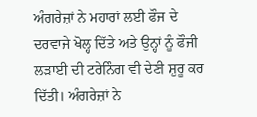ਅੰਗਰੇਜ਼ਾਂ ਨੇ ਮਹਾਰਾਂ ਲਈ ਫੌਜ ਦੇ ਦਰਵਾਜੇ ਖੋਲ੍ਹ ਦਿੱਤੇ ਅਤੇ ਉਨ੍ਹਾਂ ਨੂੰ ਫੌਜੀ ਲੜਾਈ ਦੀ ਟਰੇਨਿੰਗ ਵੀ ਦੇਣੀ ਸ਼ੁਰੂ ਕਰ ਦਿੱਤੀ। ਅੰਗਰੇਜ਼ਾਂ ਨੇ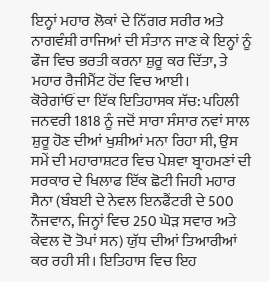ਇਨ੍ਹਾਂ ਮਹਾਰ ਲੋਕਾਂ ਦੇ ਨਿੱਗਰ ਸਰੀਰ ਅਤੇ ਨਾਗਵੰਸ਼ੀ ਰਾਜਿਆਂ ਦੀ ਸੰਤਾਨ ਜਾਣ ਕੇ ਇਨ੍ਹਾਂ ਨੂੰ ਫੌਜ ਵਿਚ ਭਰਤੀ ਕਰਨਾ ਸ਼ੁਰੂ ਕਰ ਦਿੱਤਾ, ਤੇ ਮਹਾਰ ਰੈਜੀਮੈਂਟ ਹੋਂਦ ਵਿਚ ਆਈ।
ਕੋਰੇਗਾਂਓਂ ਦਾ ਇੱਕ ਇਤਿਹਾਸਕ ਸੱਚ: ਪਹਿਲੀ ਜਨਵਰੀ 1818 ਨੂੰ ਜਦੋਂ ਸਾਰਾ ਸੰਸਾਰ ਨਵਾਂ ਸਾਲ ਸ਼ੁਰੂ ਹੋਣ ਦੀਆਂ ਖੁਸ਼ੀਆਂ ਮਨਾ ਰਿਹਾ ਸੀ, ਉਸ ਸਮੇਂ ਦੀ ਮਹਾਰਾਸ਼ਟਰ ਵਿਚ ਪੇਸ਼ਵਾ ਬ੍ਰਾਹਮਣਾਂ ਦੀ ਸਰਕਾਰ ਦੇ ਖਿਲਾਫ ਇੱਕ ਛੋਟੀ ਜਿਹੀ ਮਹਾਰ ਸੈਨਾ (ਬੰਬਈ ਦੇ ਨੇਵਲ ਇਨਫੈਂਟਰੀ ਦੇ 500 ਨੌਜਵਾਨ, ਜਿਨ੍ਹਾਂ ਵਿਚ 250 ਘੋੜ ਸਵਾਰ ਅਤੇ ਕੇਵਲ ਦੋ ਤੋਪਾਂ ਸਨ) ਯੁੱਧ ਦੀਆਂ ਤਿਆਰੀਆਂ ਕਰ ਰਹੀ ਸੀ। ਇਤਿਹਾਸ ਵਿਚ ਇਹ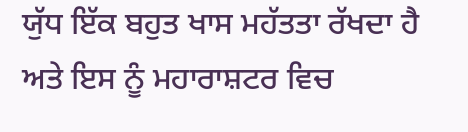ਯੁੱਧ ਇੱਕ ਬਹੁਤ ਖਾਸ ਮਹੱਤਤਾ ਰੱਖਦਾ ਹੈ ਅਤੇ ਇਸ ਨੂੰ ਮਹਾਰਾਸ਼ਟਰ ਵਿਚ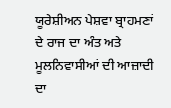ਯੂਰੇਸ਼ੀਅਨ ਪੇਸ਼ਵਾ ਬ੍ਰਾਹਮਣਾਂ ਦੇ ਰਾਜ ਦਾ ਅੰਤ ਅਤੇ ਮੂਲਨਿਵਾਸੀਆਂ ਦੀ ਆਜ਼ਾਦੀ ਦਾ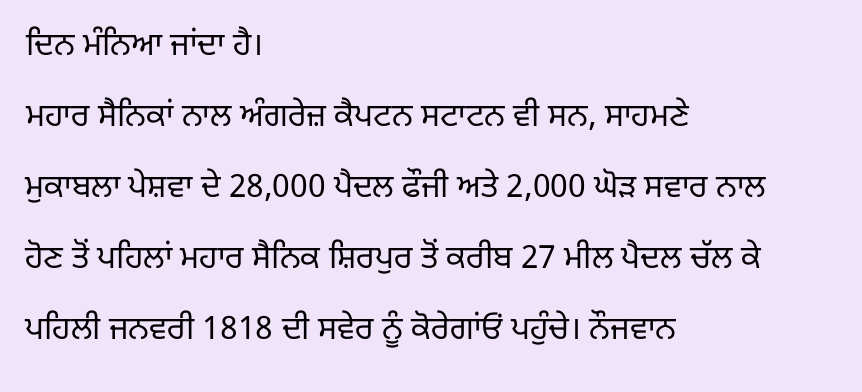ਦਿਨ ਮੰਨਿਆ ਜਾਂਦਾ ਹੈ।
ਮਹਾਰ ਸੈਨਿਕਾਂ ਨਾਲ ਅੰਗਰੇਜ਼ ਕੈਪਟਨ ਸਟਾਟਨ ਵੀ ਸਨ, ਸਾਹਮਣੇ ਮੁਕਾਬਲਾ ਪੇਸ਼ਵਾ ਦੇ 28,000 ਪੈਦਲ ਫੌਜੀ ਅਤੇ 2,000 ਘੋੜ ਸਵਾਰ ਨਾਲ ਹੋਣ ਤੋਂ ਪਹਿਲਾਂ ਮਹਾਰ ਸੈਨਿਕ ਸ਼ਿਰਪੁਰ ਤੋਂ ਕਰੀਬ 27 ਮੀਲ ਪੈਦਲ ਚੱਲ ਕੇ ਪਹਿਲੀ ਜਨਵਰੀ 1818 ਦੀ ਸਵੇਰ ਨੂੰ ਕੋਰੇਗਾਂਓਂ ਪਹੁੰਚੇ। ਨੌਜਵਾਨ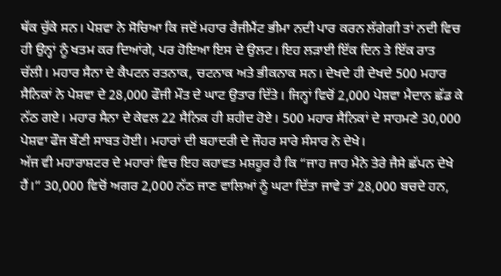ਥੱਕ ਚੁੱਕੇ ਸਨ। ਪੇਸ਼ਵਾ ਨੇ ਸੋਚਿਆ ਕਿ ਜਦੋਂ ਮਹਾਰ ਰੈਜੀਮੈਂਟ ਭੀਮਾ ਨਦੀ ਪਾਰ ਕਰਨ ਲੱਗੇਗੀ ਤਾਂ ਨਦੀ ਵਿਚ ਹੀ ਉਨ੍ਹਾਂ ਨੂੰ ਖਤਮ ਕਰ ਦਿਆਂਗੇ, ਪਰ ਹੋਇਆ ਇਸ ਦੇ ਉਲਟ। ਇਹ ਲੜਾਈ ਇੱਕ ਦਿਨ ਤੇ ਇੱਕ ਰਾਤ ਚੱਲੀ। ਮਹਾਰ ਸੈਨਾ ਦੇ ਕੈਪਟਨ ਰਤਨਾਕ, ਚਟਨਾਕ ਅਤੇ ਭੀਕਨਾਕ ਸਨ। ਦੇਖਦੇ ਹੀ ਦੇਖਦੇ 500 ਮਹਾਰ ਸੈਨਿਕਾਂ ਨੇ ਪੇਸ਼ਵਾ ਦੇ 28,000 ਫੌਜੀ ਮੌਤ ਦੇ ਘਾਟ ਉਤਾਰ ਦਿੱਤੇ। ਜਿਨ੍ਹਾਂ ਵਿਚੋਂ 2,000 ਪੇਸ਼ਵਾ ਮੈਦਾਨ ਛੱਡ ਕੇ ਨੱਠ ਗਏ। ਮਹਾਰ ਸੈਨਾ ਦੇ ਕੇਵਲ 22 ਸੈਨਿਕ ਹੀ ਸ਼ਹੀਦ ਹੋਏ। 500 ਮਹਾਰ ਸੈਨਿਕਾਂ ਦੇ ਸਾਹਮਣੇ 30,000 ਪੇਸ਼ਵਾ ਫੌਜ ਬੌਣੀ ਸਾਬਤ ਹੋਈ। ਮਹਾਰਾਂ ਦੀ ਬਹਾਦਰੀ ਦੇ ਜੌਹਰ ਸਾਰੇ ਸੰਸਾਰ ਨੇ ਦੇਖੇ।
ਅੱਜ ਵੀ ਮਹਾਰਾਸ਼ਟਰ ਦੇ ਮਹਾਰਾਂ ਵਿਚ ਇਹ ਕਹਾਵਤ ਮਸ਼ਹੂਰ ਹੈ ਕਿ “ਜਾਹ ਜਾਹ ਮੈਨੇ ਤੇਰੇ ਜੈਸੇ ਛੱਪਨ ਦੇਖੇ ਹੈਂ।” 30,000 ਵਿਚੋਂ ਅਗਰ 2,000 ਨੱਠ ਜਾਣ ਵਾਲਿਆਂ ਨੂੰ ਘਟਾ ਦਿੱਤਾ ਜਾਵੇ ਤਾਂ 28,000 ਬਚਦੇ ਹਨ,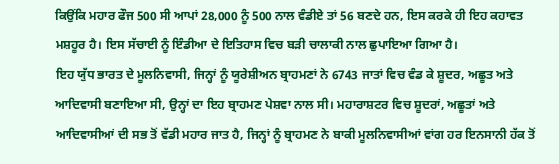ਕਿਉਂਕਿ ਮਹਾਰ ਫੌਜ 500 ਸੀ ਆਪਾਂ 28,000 ਨੂੰ 500 ਨਾਲ ਵੰਡੀਏ ਤਾਂ 56 ਬਣਦੇ ਹਨ, ਇਸ ਕਰਕੇ ਹੀ ਇਹ ਕਹਾਵਤ ਮਸ਼ਹੂਰ ਹੈ। ਇਸ ਸੱਚਾਈ ਨੂੰ ਇੰਡੀਆ ਦੇ ਇਤਿਹਾਸ ਵਿਚ ਬੜੀ ਚਾਲਾਕੀ ਨਾਲ ਛੁਪਾਇਆ ਗਿਆ ਹੈ।
ਇਹ ਯੁੱਧ ਭਾਰਤ ਦੇ ਮੂਲਨਿਵਾਸੀ, ਜਿਨ੍ਹਾਂ ਨੂੰ ਯੂਰੇਸ਼ੀਅਨ ਬ੍ਰਾਹਮਣਾਂ ਨੇ 6743 ਜਾਤਾਂ ਵਿਚ ਵੰਡ ਕੇ ਸ਼ੂਦਰ, ਅਛੂਤ ਅਤੇ ਆਦਿਵਾਸੀ ਬਣਾਇਆ ਸੀ, ਉਨ੍ਹਾਂ ਦਾ ਇਹ ਬ੍ਰਾਹਮਣ ਪੇਸ਼ਵਾ ਨਾਲ ਸੀ। ਮਹਾਰਾਸ਼ਟਰ ਵਿਚ ਸ਼ੂਦਰਾਂ, ਅਛੂਤਾਂ ਅਤੇ ਆਦਿਵਾਸੀਆਂ ਦੀ ਸਭ ਤੋਂ ਵੱਡੀ ਮਹਾਰ ਜਾਤ ਹੈ, ਜਿਨ੍ਹਾਂ ਨੂੰ ਬ੍ਰਾਹਮਣ ਨੇ ਬਾਕੀ ਮੂਲਨਿਵਾਸੀਆਂ ਵਾਂਗ ਹਰ ਇਨਸਾਨੀ ਹੱਕ ਤੋਂ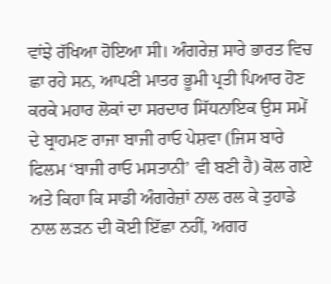ਵਾਂਝੇ ਰੱਖਿਆ ਹੋਇਆ ਸੀ। ਅੰਗਰੇਜ਼ ਸਾਰੇ ਭਾਰਤ ਵਿਚ ਛਾ ਰਹੇ ਸਨ, ਆਪਣੀ ਮਾਤਰ ਭੂਮੀ ਪ੍ਰਤੀ ਪਿਆਰ ਹੋਣ ਕਰਕੇ ਮਹਾਰ ਲੋਕਾਂ ਦਾ ਸਰਦਾਰ ਸਿੱਧਨਾਇਕ ਉਸ ਸਮੇਂ ਦੇ ਬ੍ਰਾਹਮਣ ਰਾਜਾ ਬਾਜੀ ਰਾਓ ਪੇਸ਼ਵਾ (ਜਿਸ ਬਾਰੇ ਫਿਲਮ ‘ਬਾਜੀ ਰਾਓ ਮਸਤਾਨੀ’ ਵੀ ਬਣੀ ਹੈ) ਕੋਲ ਗਏ ਅਤੇ ਕਿਹਾ ਕਿ ਸਾਡੀ ਅੰਗਰੇਜ਼ਾਂ ਨਾਲ ਰਲ ਕੇ ਤੁਹਾਡੇ ਨਾਲ ਲੜਨ ਦੀ ਕੋਈ ਇੱਛਾ ਨਹੀਂ, ਅਗਰ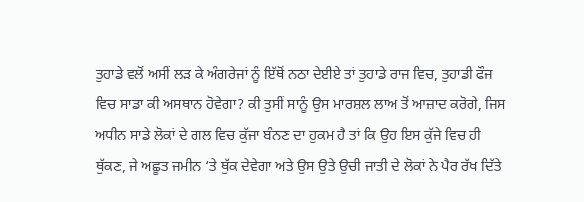ਤੁਹਾਡੇ ਵਲੋਂ ਅਸੀਂ ਲੜ ਕੇ ਅੰਗਰੇਜਾਂ ਨੂੰ ਇੱਥੋਂ ਨਠਾ ਦੇਈਏ ਤਾਂ ਤੁਹਾਡੇ ਰਾਜ ਵਿਚ, ਤੁਹਾਡੀ ਫੌਜ ਵਿਚ ਸਾਡਾ ਕੀ ਅਸਥਾਨ ਹੋਵੇਗਾ? ਕੀ ਤੁਸੀਂ ਸਾਨੂੰ ਉਸ ਮਾਰਸ਼ਲ ਲਾਅ ਤੋਂ ਆਜ਼ਾਦ ਕਰੋਗੇ, ਜਿਸ ਅਧੀਨ ਸਾਡੇ ਲੋਕਾਂ ਦੇ ਗਲ ਵਿਚ ਕੁੱਜਾ ਬੰਨਣ ਦਾ ਹੁਕਮ ਹੈ ਤਾਂ ਕਿ ਉਹ ਇਸ ਕੁੱਜੇ ਵਿਚ ਹੀ ਥੁੱਕਣ, ਜੇ ਅਛੂਤ ਜਮੀਨ ‘ਤੇ ਥੁੱਕ ਦੇਵੇਗਾ ਅਤੇ ਉਸ ਉਤੇ ਉਚੀ ਜਾਤੀ ਦੇ ਲੋਕਾਂ ਨੇ ਪੈਰ ਰੱਖ ਦਿੱਤੇ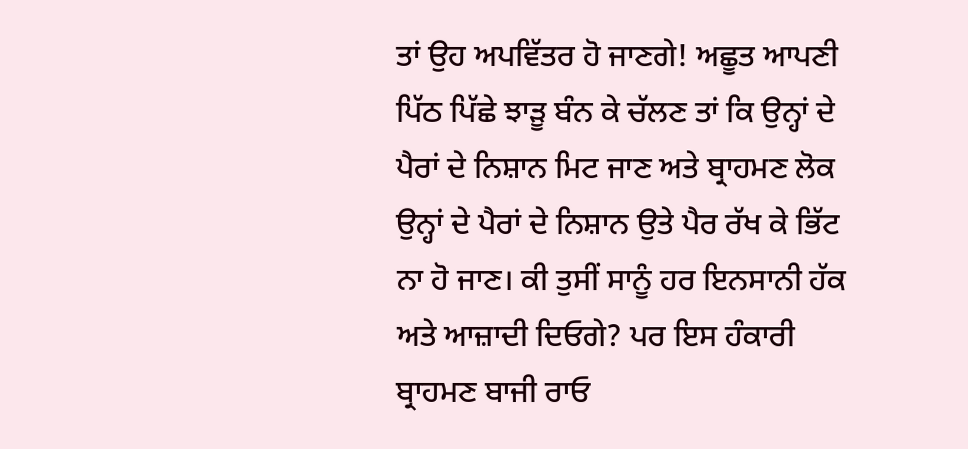ਤਾਂ ਉਹ ਅਪਵਿੱਤਰ ਹੋ ਜਾਣਗੇ! ਅਛੂਤ ਆਪਣੀ ਪਿੱਠ ਪਿੱਛੇ ਝਾੜੂ ਬੰਨ ਕੇ ਚੱਲਣ ਤਾਂ ਕਿ ਉਨ੍ਹਾਂ ਦੇ ਪੈਰਾਂ ਦੇ ਨਿਸ਼ਾਨ ਮਿਟ ਜਾਣ ਅਤੇ ਬ੍ਰਾਹਮਣ ਲੋਕ ਉਨ੍ਹਾਂ ਦੇ ਪੈਰਾਂ ਦੇ ਨਿਸ਼ਾਨ ਉਤੇ ਪੈਰ ਰੱਖ ਕੇ ਭਿੱਟ ਨਾ ਹੋ ਜਾਣ। ਕੀ ਤੁਸੀਂ ਸਾਨੂੰ ਹਰ ਇਨਸਾਨੀ ਹੱਕ ਅਤੇ ਆਜ਼ਾਦੀ ਦਿਓਗੇ? ਪਰ ਇਸ ਹੰਕਾਰੀ ਬ੍ਰਾਹਮਣ ਬਾਜੀ ਰਾਓ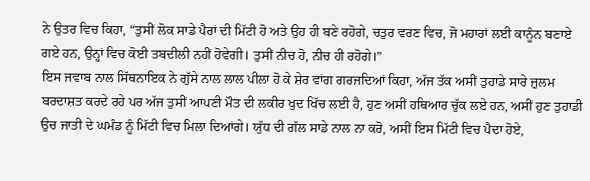ਨੇ ਉਤਰ ਵਿਚ ਕਿਹਾ, “ਤੁਸੀਂ ਲੋਕ ਸਾਡੇ ਪੈਰਾਂ ਦੀ ਮਿੱਟੀ ਹੋ ਅਤੇ ਉਹ ਹੀ ਬਣੇ ਰਹੋਗੇ, ਚਤੁਰ ਵਰਣ ਵਿਚ, ਜੋ ਮਹਾਰਾਂ ਲਈ ਕਾਨੂੰਨ ਬਣਾਏ ਗਏ ਹਨ, ਉਨ੍ਹਾਂ ਵਿਚ ਕੋਈ ਤਬਦੀਲੀ ਨਹੀਂ ਹੋਵੇਗੀ। ਤੁਸੀਂ ਨੀਚ ਹੋ, ਨੀਚ ਹੀ ਰਹੋਗੇ।”
ਇਸ ਜਵਾਬ ਨਾਲ ਸਿੱਥਨਾਇਕ ਨੇ ਗੁੱਸੇ ਨਾਲ ਲਾਲ ਪੀਲਾ ਹੋ ਕੇ ਸ਼ੇਰ ਵਾਂਗ ਗਰਜਦਿਆਂ ਕਿਹਾ, ਅੱਜ ਤੱਕ ਅਸੀਂ ਤੁਹਾਡੇ ਸਾਰੇ ਜ਼ੁਲਮ ਬਰਦਾਸ਼ਤ ਕਰਦੇ ਰਹੇ ਪਰ ਅੱਜ ਤੁਸੀਂ ਆਪਣੀ ਮੌਤ ਦੀ ਲਕੀਰ ਖੁਦ ਖਿੱਚ ਲਈ ਹੈ, ਹੁਣ ਅਸੀਂ ਹਥਿਆਰ ਚੁੱਕ ਲਏ ਹਨ, ਅਸੀਂ ਹੁਣ ਤੁਹਾਡੀ ਉਚ ਜਾਤੀ ਦੇ ਘਮੰਡ ਨੂੰ ਮਿੱਟੀ ਵਿਚ ਮਿਲਾ ਦਿਆਂਗੇ। ਯੁੱਧ ਦੀ ਗੱਲ ਸਾਡੇ ਨਾਲ ਨਾ ਕਰੋ, ਅਸੀਂ ਇਸ ਮਿੱਟੀ ਵਿਚ ਪੈਦਾ ਹੋਏ,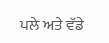ਪਲੇ ਅਤੇ ਵੱਡੇ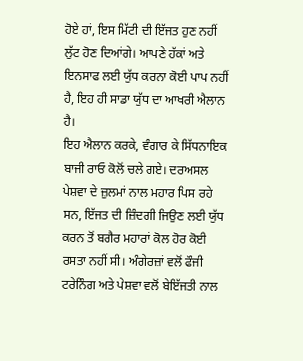ਹੋਏ ਹਾਂ, ਇਸ ਮਿੱਟੀ ਦੀ ਇੱਜਤ ਹੁਣ ਨਹੀਂ ਲੁੱਟ ਹੋਣ ਦਿਆਂਗੇ। ਆਪਣੇ ਹੱਕਾਂ ਅਤੇ ਇਨਸਾਫ ਲਈ ਯੁੱਧ ਕਰਨਾ ਕੋਈ ਪਾਪ ਨਹੀਂ ਹੈ, ਇਹ ਹੀ ਸਾਡਾ ਯੁੱਧ ਦਾ ਆਖਰੀ ਐਲਾਨ ਹੈ।
ਇਹ ਐਲਾਨ ਕਰਕੇ, ਵੰਗਾਰ ਕੇ ਸਿੱਧਨਾਇਕ ਬਾਜੀ ਰਾਓ ਕੋਲੋਂ ਚਲੇ ਗਏ। ਦਰਅਸਲ ਪੇਸ਼ਵਾ ਦੇ ਜ਼ੁਲਮਾਂ ਨਾਲ ਮਹਾਰ ਪਿਸ ਰਹੇ ਸਨ, ਇੱਜਤ ਦੀ ਜ਼ਿੰਦਗੀ ਜਿਉਣ ਲਈ ਯੁੱਧ ਕਰਨ ਤੋਂ ਬਗੈਰ ਮਹਾਰਾਂ ਕੋਲ ਹੋਰ ਕੋਈ ਰਸਤਾ ਨਹੀਂ ਸੀ। ਅੰਗੇਰਜ਼ਾਂ ਵਲੋਂ ਫੌਜੀ ਟਰੇਨਿੰਗ ਅਤੇ ਪੇਸ਼ਵਾ ਵਲੋਂ ਬੇਇੱਜਤੀ ਨਾਲ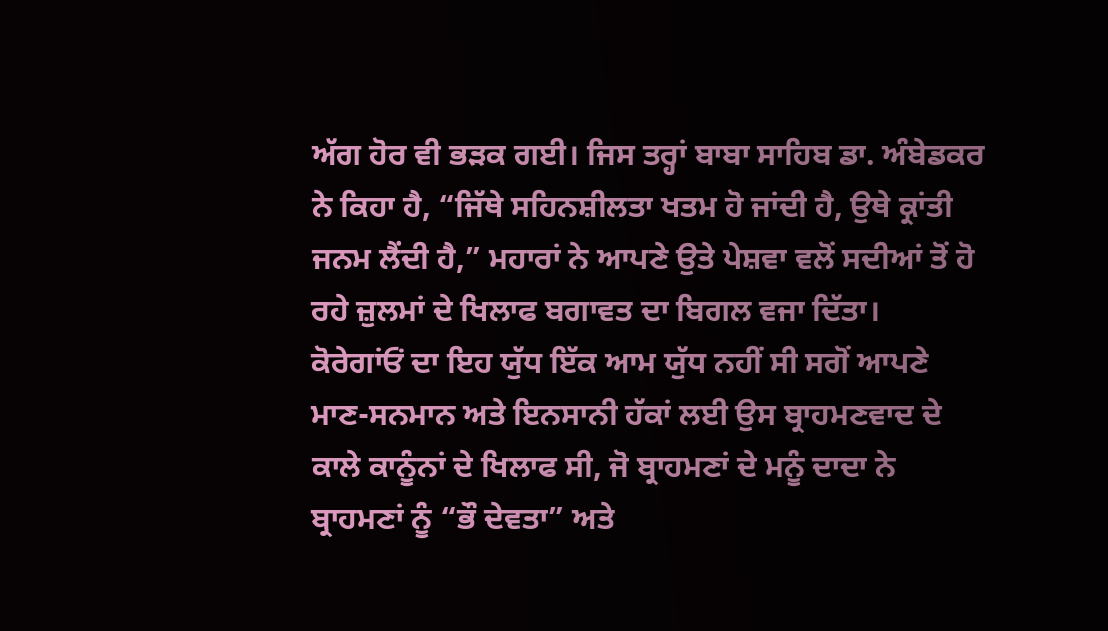ਅੱਗ ਹੋਰ ਵੀ ਭੜਕ ਗਈ। ਜਿਸ ਤਰ੍ਹਾਂ ਬਾਬਾ ਸਾਹਿਬ ਡਾ. ਅੰਬੇਡਕਰ ਨੇ ਕਿਹਾ ਹੈ, “ਜਿੱਥੇ ਸਹਿਨਸ਼ੀਲਤਾ ਖਤਮ ਹੋ ਜਾਂਦੀ ਹੈ, ਉਥੇ ਕ੍ਰਾਂਤੀ ਜਨਮ ਲੈਂਦੀ ਹੈ,” ਮਹਾਰਾਂ ਨੇ ਆਪਣੇ ਉਤੇ ਪੇਸ਼ਵਾ ਵਲੋਂ ਸਦੀਆਂ ਤੋਂ ਹੋ ਰਹੇ ਜ਼ੁਲਮਾਂ ਦੇ ਖਿਲਾਫ ਬਗਾਵਤ ਦਾ ਬਿਗਲ ਵਜਾ ਦਿੱਤਾ।
ਕੋਰੇਗਾਂਓਂ ਦਾ ਇਹ ਯੁੱਧ ਇੱਕ ਆਮ ਯੁੱਧ ਨਹੀਂ ਸੀ ਸਗੋਂ ਆਪਣੇ ਮਾਣ-ਸਨਮਾਨ ਅਤੇ ਇਨਸਾਨੀ ਹੱਕਾਂ ਲਈ ਉਸ ਬ੍ਰਾਹਮਣਵਾਦ ਦੇ ਕਾਲੇ ਕਾਨੂੰਨਾਂ ਦੇ ਖਿਲਾਫ ਸੀ, ਜੋ ਬ੍ਰਾਹਮਣਾਂ ਦੇ ਮਨੂੰ ਦਾਦਾ ਨੇ ਬ੍ਰਾਹਮਣਾਂ ਨੂੰ “ਭੌ ਦੇਵਤਾ” ਅਤੇ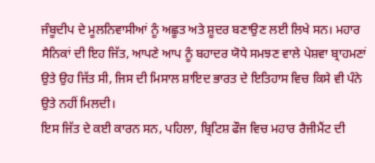ਜੰਬੂਦੀਪ ਦੇ ਮੂਲਨਿਵਾਸੀਆਂ ਨੂੰ ਅਛੂਤ ਅਤੇ ਸ਼ੂਦਰ ਬਣਾਉਣ ਲਈ ਲਿਖੇ ਸਨ। ਮਹਾਰ ਸੈਨਿਕਾਂ ਦੀ ਇਹ ਜਿੱਤ, ਆਪਣੇ ਆਪ ਨੂੰ ਬਹਾਦਰ ਯੋਧੇ ਸਮਝਣ ਵਾਲੇ ਪੇਸ਼ਵਾ ਬ੍ਰਾਹਮਣਾਂ ਉਤੇ ਉਹ ਜਿੱਤ ਸੀ, ਜਿਸ ਦੀ ਮਿਸਾਲ ਸ਼ਾਇਦ ਭਾਰਤ ਦੇ ਇਤਿਹਾਸ ਵਿਚ ਕਿਸੇ ਵੀ ਪੰਨੇ ਉਤੇ ਨਹੀਂ ਮਿਲਦੀ।
ਇਸ ਜਿੱਤ ਦੇ ਕਈ ਕਾਰਨ ਸਨ, ਪਹਿਲਾ, ਬ੍ਰਿਟਿਸ਼ ਫੌਜ ਵਿਚ ਮਹਾਰ ਰੈਜੀਮੈਂਟ ਦੀ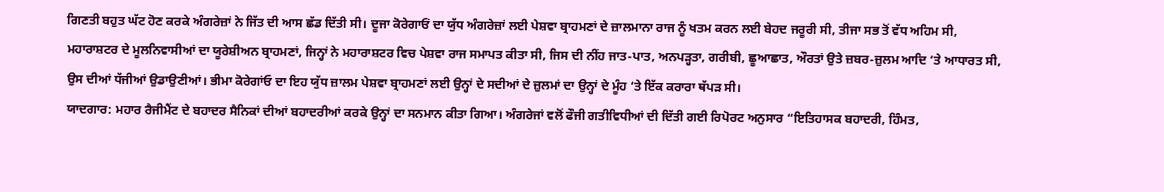ਗਿਣਤੀ ਬਹੁਤ ਘੱਟ ਹੋਣ ਕਰਕੇ ਅੰਗਰੇਜ਼ਾਂ ਨੇ ਜਿੱਤ ਦੀ ਆਸ ਛੱਡ ਦਿੱਤੀ ਸੀ। ਦੂਜਾ ਕੋਰੇਗਾਓਂ ਦਾ ਯੁੱਧ ਅੰਗਰੇਜ਼ਾਂ ਲਈ ਪੇਸ਼ਵਾ ਬ੍ਰਾਹਮਣਾਂ ਦੇ ਜ਼ਾਲਮਾਨਾ ਰਾਜ ਨੂੰ ਖਤਮ ਕਰਨ ਲਈ ਬੇਹਦ ਜਰੂਰੀ ਸੀ, ਤੀਜਾ ਸਭ ਤੋਂ ਵੱਧ ਅਹਿਮ ਸੀ, ਮਹਾਰਾਸ਼ਟਰ ਦੇ ਮੂਲਨਿਵਾਸੀਆਂ ਦਾ ਯੂਰੇਸ਼ੀਅਨ ਬ੍ਰਾਹਮਣਾਂ, ਜਿਨ੍ਹਾਂ ਨੇ ਮਹਾਰਾਸ਼ਟਰ ਵਿਚ ਪੇਸ਼ਵਾ ਰਾਜ ਸਮਾਪਤ ਕੀਤਾ ਸੀ, ਜਿਸ ਦੀ ਨੀਂਹ ਜਾਤ-ਪਾਤ, ਅਨਪੜ੍ਹਤਾ, ਗਰੀਬੀ, ਛੂਆਛਾਤ, ਔਰਤਾਂ ਉਤੇ ਜ਼ਬਰ-ਜ਼ੁਲਮ ਆਦਿ ‘ਤੇ ਆਧਾਰਤ ਸੀ, ਉਸ ਦੀਆਂ ਧੱਜੀਆਂ ਉਡਾਉਣੀਆਂ। ਭੀਮਾ ਕੋਰੇਗਾਂਓ ਦਾ ਇਹ ਯੁੱਧ ਜ਼ਾਲਮ ਪੇਸ਼ਵਾ ਬ੍ਰਾਹਮਣਾਂ ਲਈ ਉਨ੍ਹਾਂ ਦੇ ਸਦੀਆਂ ਦੇ ਜ਼ੁਲਮਾਂ ਦਾ ਉਨ੍ਹਾਂ ਦੇ ਮੂੰਹ ‘ਤੇ ਇੱਕ ਕਰਾਰਾ ਥੱਪੜ ਸੀ।
ਯਾਦਗਾਰ: ਮਹਾਰ ਰੈਜੀਮੈਂਟ ਦੇ ਬਹਾਦਰ ਸੈਨਿਕਾਂ ਦੀਆਂ ਬਹਾਦਰੀਆਂ ਕਰਕੇ ਉਨ੍ਹਾਂ ਦਾ ਸਨਮਾਨ ਕੀਤਾ ਗਿਆ। ਅੰਗਰੇਜਾਂ ਵਲੋਂ ਫੌਜੀ ਗਤੀਵਿਧੀਆਂ ਦੀ ਦਿੱਤੀ ਗਈ ਰਿਪੋਰਟ ਅਨੁਸਾਰ “ਇਤਿਹਾਸਕ ਬਹਾਦਰੀ, ਹਿੰਮਤ,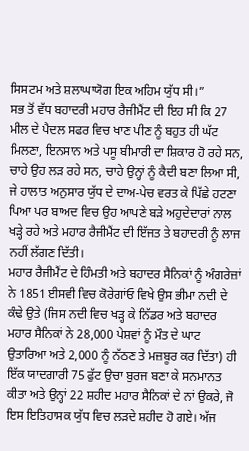ਸਿਸਟਮ ਅਤੇ ਸ਼ਲਾਘਾਯੋਗ ਇਕ ਅਹਿਮ ਯੁੱਧ ਸੀ।”
ਸਭ ਤੋਂ ਵੱਧ ਬਹਾਦਰੀ ਮਹਾਰ ਰੈਜੀਮੈਂਟ ਦੀ ਇਹ ਸੀ ਕਿ 27 ਮੀਲ ਦੇ ਪੈਦਲ ਸਫਰ ਵਿਚ ਖਾਣ ਪੀਣ ਨੂੰ ਬਹੁਤ ਹੀ ਘੱਟ ਮਿਲਣਾ, ਇਨਸਾਨ ਅਤੇ ਪਸੂ ਬੀਮਾਰੀ ਦਾ ਸ਼ਿਕਾਰ ਹੋ ਰਹੇ ਸਨ, ਚਾਹੇ ਉਹ ਲੜ ਰਹੇ ਸਨ, ਚਾਹੇ ਉਨ੍ਹਾਂ ਨੂੰ ਕੈਦੀ ਬਣਾ ਲਿਆ ਸੀ, ਜੇ ਹਾਲਾਤ ਅਨੁਸਾਰ ਯੁੱਧ ਦੇ ਦਾਅ-ਪੇਚ ਵਰਤ ਕੇ ਪਿੱਛੇ ਹਟਣਾ ਪਿਆ ਪਰ ਬਾਅਦ ਵਿਚ ਉਹ ਆਪਣੇ ਬੜੇ ਅਹੁਦੇਦਾਰਾਂ ਨਾਲ ਖੜ੍ਹੇ ਰਹੇ ਅਤੇ ਮਹਾਰ ਰੈਜੀਮੈਂਟ ਦੀ ਇੱਜਤ ਤੇ ਬਹਾਦਰੀ ਨੂੰ ਲਾਜ ਨਹੀਂ ਲੱਗਣ ਦਿੱਤੀ।
ਮਹਾਰ ਰੈਜੀਮੈਂਟ ਦੇ ਹਿੰਮਤੀ ਅਤੇ ਬਹਾਦਰ ਸੈਨਿਕਾਂ ਨੂੰ ਅੰਗਰੇਜ਼ਾਂ ਨੇ 1851 ਈਸਵੀ ਵਿਚ ਕੋਰੇਗਾਂਓ ਵਿਖੇ ਉਸ ਭੀਮਾ ਨਦੀ ਦੇ ਕੰਢੇ ਉਤੇ (ਜਿਸ ਨਦੀ ਵਿਚ ਖੜ੍ਹ ਕੇ ਨਿੱਡਰ ਅਤੇ ਬਹਾਦਰ ਮਹਾਰ ਸੈਨਿਕਾਂ ਨੇ 28,000 ਪੇਸ਼ਵਾਂ ਨੂੰ ਮੌਤ ਦੇ ਘਾਟ ਉਤਾਰਿਆ ਅਤੇ 2,000 ਨੂੰ ਨੱਠਣ ਤੇ ਮਜ਼ਬੂਰ ਕਰ ਦਿੱਤਾ) ਹੀ ਇੱਕ ਯਾਦਗਾਰੀ 75 ਫੁੱਟ ਉਚਾ ਬੁਰਜ ਬਣਾ ਕੇ ਸਨਮਾਨਤ ਕੀਤਾ ਅਤੇ ਉਨ੍ਹਾਂ 22 ਸ਼ਹੀਦ ਮਹਾਰ ਸੈਨਿਕਾਂ ਦੇ ਨਾਂ ਉਕਰੇ, ਜੋ ਇਸ ਇਤਿਹਾਸਕ ਯੁੱਧ ਵਿਚ ਲੜਦੇ ਸ਼ਹੀਦ ਹੋ ਗਏ। ਅੱਜ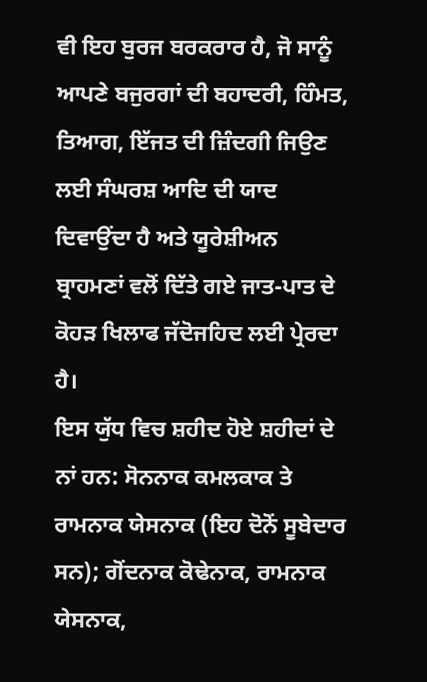ਵੀ ਇਹ ਬੁਰਜ ਬਰਕਰਾਰ ਹੈ, ਜੋ ਸਾਨੂੰ ਆਪਣੇ ਬਜੁਰਗਾਂ ਦੀ ਬਹਾਦਰੀ, ਹਿੰਮਤ, ਤਿਆਗ, ਇੱਜਤ ਦੀ ਜ਼ਿੰਦਗੀ ਜਿਉਣ ਲਈ ਸੰਘਰਸ਼ ਆਦਿ ਦੀ ਯਾਦ ਦਿਵਾਉਂਦਾ ਹੈ ਅਤੇ ਯੂਰੇਸ਼ੀਅਨ ਬ੍ਰਾਹਮਣਾਂ ਵਲੋਂ ਦਿੱਤੇ ਗਏ ਜਾਤ-ਪਾਤ ਦੇ ਕੋਹੜ ਖਿਲਾਫ ਜੱਦੋਜਹਿਦ ਲਈ ਪ੍ਰੇਰਦਾ ਹੈ।
ਇਸ ਯੁੱਧ ਵਿਚ ਸ਼ਹੀਦ ਹੋਏ ਸ਼ਹੀਦਾਂ ਦੇ ਨਾਂ ਹਨ: ਸੋਨਨਾਕ ਕਮਲਕਾਕ ਤੇ ਰਾਮਨਾਕ ਯੇਸਨਾਕ (ਇਹ ਦੋਨੋਂ ਸੂਬੇਦਾਰ ਸਨ); ਗੋਂਦਨਾਕ ਕੋਢੇਨਾਕ, ਰਾਮਨਾਕ ਯੇਸਨਾਕ,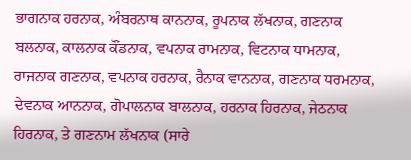ਭਾਗਨਾਕ ਹਰਨਾਕ, ਅੰਬਰਨਾਥ ਕਾਨਨਾਕ, ਰੂਪਨਾਕ ਲੱਖਨਾਕ, ਗਣਨਾਕ ਬਲਨਾਕ, ਕਾਲਨਾਕ ਕੌਂਡਨਾਕ, ਵਪਨਾਕ ਰਾਮਨਾਕ, ਵਿਟਨਾਕ ਧਾਮਨਾਕ, ਰਾਜਨਾਕ ਗਣਨਾਕ, ਵਪਨਾਕ ਹਰਨਾਕ, ਰੈਨਾਕ ਵਾਨਨਾਕ, ਗਣਨਾਕ ਧਰਮਨਾਕ, ਦੇਵਨਾਕ ਆਨਨਾਕ, ਗੋਪਾਲਨਾਕ ਬਾਲਨਾਕ, ਹਰਨਾਕ ਹਿਰਨਾਕ, ਜੇਠਨਾਕ ਹਿਰਨਾਕ, ਤੇ ਗਣਨਾਮ ਲੱਖਨਾਕ (ਸਾਰੇ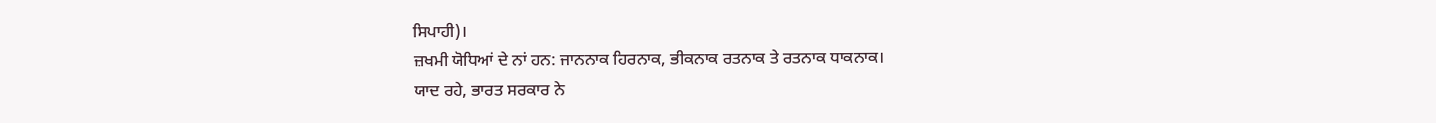ਸਿਪਾਹੀ)।
ਜ਼ਖਮੀ ਯੋਧਿਆਂ ਦੇ ਨਾਂ ਹਨ: ਜਾਨਨਾਕ ਹਿਰਨਾਕ, ਭੀਕਨਾਕ ਰਤਨਾਕ ਤੇ ਰਤਨਾਕ ਧਾਕਨਾਕ।
ਯਾਦ ਰਹੇ, ਭਾਰਤ ਸਰਕਾਰ ਨੇ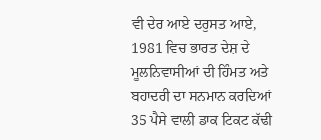ਵੀ ਦੇਰ ਆਏ ਦਰੁਸਤ ਆਏ, 1981 ਵਿਚ ਭਾਰਤ ਦੇਸ਼ ਦੇ ਮੂਲਨਿਵਾਸੀਆਂ ਦੀ ਹਿੰਮਤ ਅਤੇ ਬਹਾਦਰੀ ਦਾ ਸਨਮਾਨ ਕਰਦਿਆਂ 35 ਪੈਸੇ ਵਾਲੀ ਡਾਕ ਟਿਕਟ ਕੱਢੀ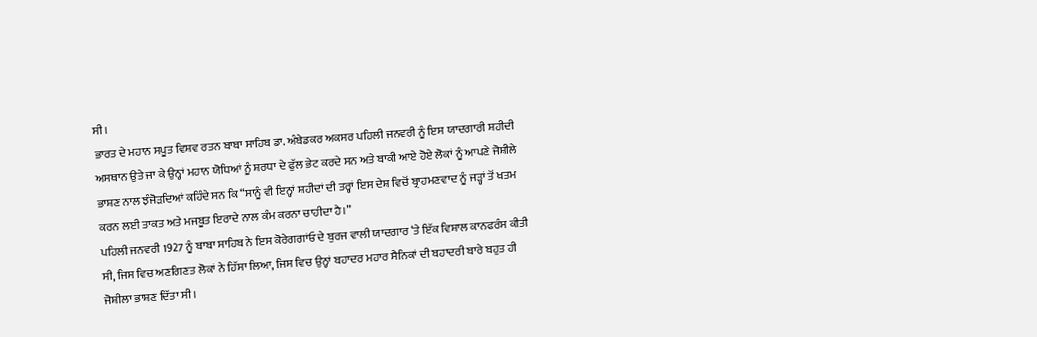ਸੀ।
ਭਾਰਤ ਦੇ ਮਹਾਨ ਸਪੂਤ ਵਿਸ਼ਵ ਰਤਨ ਬਾਬਾ ਸਾਹਿਬ ਡਾ. ਅੰਬੇਡਕਰ ਅਕਸਰ ਪਹਿਲੀ ਜਨਵਰੀ ਨੂੰ ਇਸ ਯਾਦਗਾਰੀ ਸ਼ਹੀਦੀ ਅਸਥਾਨ ਉਤੇ ਜਾ ਕੇ ਉਨ੍ਹਾਂ ਮਹਾਨ ਯੋਧਿਆਂ ਨੂੰ ਸ਼ਰਧਾ ਦੇ ਫੁੱਲ ਭੇਟ ਕਰਦੇ ਸਨ ਅਤੇ ਬਾਕੀ ਆਏ ਹੋਏ ਲੋਕਾਂ ਨੂੰ ਆਪਣੇ ਜੋਸ਼ੀਲੇ ਭਾਸ਼ਣ ਨਾਲ ਝੰਜੋੜਦਿਆਂ ਕਹਿੰਦੇ ਸਨ ਕਿ “ਸਾਨੂੰ ਵੀ ਇਨ੍ਹਾਂ ਸ਼ਹੀਦਾਂ ਦੀ ਤਰ੍ਹਾਂ ਇਸ ਦੇਸ਼ ਵਿਚੋਂ ਬ੍ਰਾਹਮਣਵਾਦ ਨੂੰ ਜੜ੍ਹਾਂ ਤੋਂ ਖਤਮ ਕਰਨ ਲਈ ਤਾਕਤ ਅਤੇ ਮਜਬੂਤ ਇਰਾਦੇ ਨਾਲ ਕੰਮ ਕਰਨਾ ਚਾਹੀਦਾ ਹੈ।”
ਪਹਿਲੀ ਜਨਵਰੀ 1927 ਨੂੰ ਬਾਬਾ ਸਾਹਿਬ ਨੇ ਇਸ ਕੋਰੇਗਗਾਂਓ ਦੇ ਬੁਰਜ ਵਾਲੀ ਯਾਦਗਾਰ ‘ਤੇ ਇੱਕ ਵਿਸ਼ਾਲ ਕਾਨਫਰੰਸ ਕੀਤੀ ਸੀ, ਜਿਸ ਵਿਚ ਅਣਗਿਣਤ ਲੋਕਾਂ ਨੇ ਹਿੱਸਾ ਲਿਆ, ਜਿਸ ਵਿਚ ਉਨ੍ਹਾਂ ਬਹਾਦਰ ਮਹਾਰ ਸੈਨਿਕਾਂ ਦੀ ਬਹਾਦਰੀ ਬਾਰੇ ਬਹੁਤ ਹੀ ਜੋਸ਼ੀਲਾ ਭਾਸ਼ਣ ਦਿੱਤਾ ਸੀ।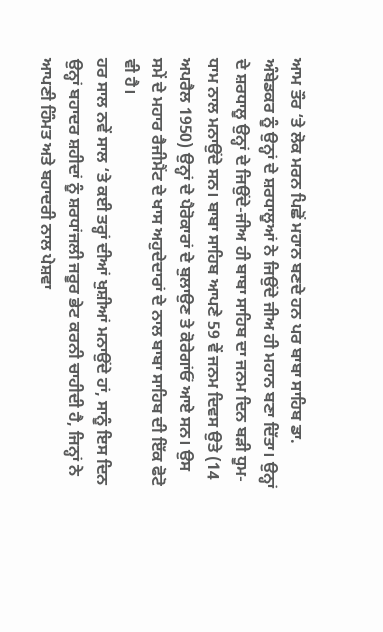ਆਮ ਤੌਰ ‘ਤੇ ਲੋਕ ਮਰਨ ਪਿਛੋਂ ਮਹਾਨ ਬਣਦੇ ਹਨ ਪਰ ਬਾਬਾ ਸਾਹਿਬ ਡਾ. ਅੰਬੇਡਕਰ ਨੂੰ ਉਨ੍ਹਾਂ ਦੇ ਸ਼ਰਧਾਲੂਆਂ ਨੇ ਜਿਉਂਦੇ ਜੀਅ ਹੀ ਮਹਾਨ ਬਣਾ ਦਿੱਤਾ। ਉਨ੍ਹਾਂ ਦੇ ਸ਼ਰਧਾਲੂ ਉਨ੍ਹਾਂ ਦੇ ਜਿਉਂਦੇ-ਜੀਅ ਹੀ ਬਾਬਾ ਸਾਹਿਬ ਦਾ ਜਨਮ ਦਿਨ ਬੜੀ ਧੂਮ-ਧਾਮ ਨਾਲ ਮਨਾਉਂਦੇ ਸਨ। ਬਾਬਾ ਸਾਹਿਬ ਆਪਣੇ 59 ਵੇਂ ਜਨਮ ਦਿਵਸ ਉਤੇ (14 ਅਪਰੈਲ 1950) ਉਨ੍ਹਾਂ ਦੇ ਪੈਰੋਕਾਰਾਂ ਦੇ ਬੁਲਾਉਣ ਤੇ ਕੋਰੇਗਾਂਓਂ ਆਏ ਸਨ। ਉਸ ਸਮੇਂ ਦੇ ਮਹਾਰ ਰੈਜੀਮੈਂਟ ਦੇ ਖਾਸ ਅਹੁਦੇਦਾਰਾਂ ਦੇ ਨਾਲ ਬਾਬਾ ਸਾਹਿਬ ਦੀ ਇੱਕ ਫੋਟੋ ਵੀ ਹੈ।
ਹਰ ਸਾਲ ਨਵੇਂ ਸਾਲ ‘ਤੇ ਕਈ ਤਰ੍ਹਾਂ ਦੀਆਂ ਖੁਸ਼ੀਆਂ ਮਨਾਉਂਦੇ ਹਾਂ, ਸਾਨੂੰ ਇਸ ਦਿਨ ਉਨ੍ਹਾਂ ਬਹਾਦਰ ਸ਼ਹੀਦਾਂ ਨੂੰ ਸ਼ਰਧਾਂਜਲੀ ਜਰੂਰ ਭੇਟ ਕਰਨੀ ਚਾਹੀਦੀ ਹੈ, ਜਿਨ੍ਹਾਂ ਨੇ ਆਪਣੀ ਹਿੰਮਤ ਅਤੇ ਬਹਾਦਰੀ ਨਾਲ ਪੇਸ਼ਵਾ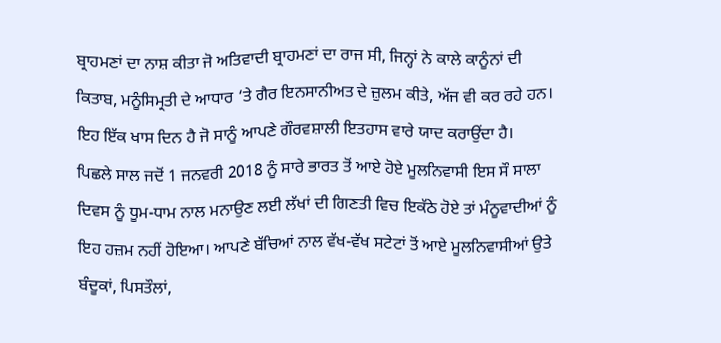ਬ੍ਰਾਹਮਣਾਂ ਦਾ ਨਾਸ਼ ਕੀਤਾ ਜੋ ਅਤਿਵਾਦੀ ਬ੍ਰਾਹਮਣਾਂ ਦਾ ਰਾਜ ਸੀ, ਜਿਨ੍ਹਾਂ ਨੇ ਕਾਲੇ ਕਾਨੂੰਨਾਂ ਦੀ ਕਿਤਾਬ, ਮਨੂੰਸਿਮ੍ਰਤੀ ਦੇ ਆਧਾਰ ‘ਤੇ ਗੈਰ ਇਨਸਾਨੀਅਤ ਦੇ ਜ਼ੁਲਮ ਕੀਤੇ, ਅੱਜ ਵੀ ਕਰ ਰਹੇ ਹਨ। ਇਹ ਇੱਕ ਖਾਸ ਦਿਨ ਹੈ ਜੋ ਸਾਨੂੰ ਆਪਣੇ ਗੌਰਵਸ਼ਾਲੀ ਇਤਹਾਸ ਵਾਰੇ ਯਾਦ ਕਰਾਉਂਦਾ ਹੈ।
ਪਿਛਲੇ ਸਾਲ ਜਦੋਂ 1 ਜਨਵਰੀ 2018 ਨੂੰ ਸਾਰੇ ਭਾਰਤ ਤੋਂ ਆਏ ਹੋਏ ਮੂਲਨਿਵਾਸੀ ਇਸ ਸੌ ਸਾਲਾ ਦਿਵਸ ਨੂੰ ਧੂਮ-ਧਾਮ ਨਾਲ ਮਨਾਉਣ ਲਈ ਲੱਖਾਂ ਦੀ ਗਿਣਤੀ ਵਿਚ ਇਕੱਠੇ ਹੋਏ ਤਾਂ ਮੰਨੂਵਾਦੀਆਂ ਨੂੰ ਇਹ ਹਜ਼ਮ ਨਹੀਂ ਹੋਇਆ। ਆਪਣੇ ਬੱਚਿਆਂ ਨਾਲ ਵੱਖ-ਵੱਖ ਸਟੇਟਾਂ ਤੋਂ ਆਏ ਮੂਲਨਿਵਾਸੀਆਂ ਉਤੇ ਬੰਦੂਕਾਂ, ਪਿਸਤੌਲਾਂ,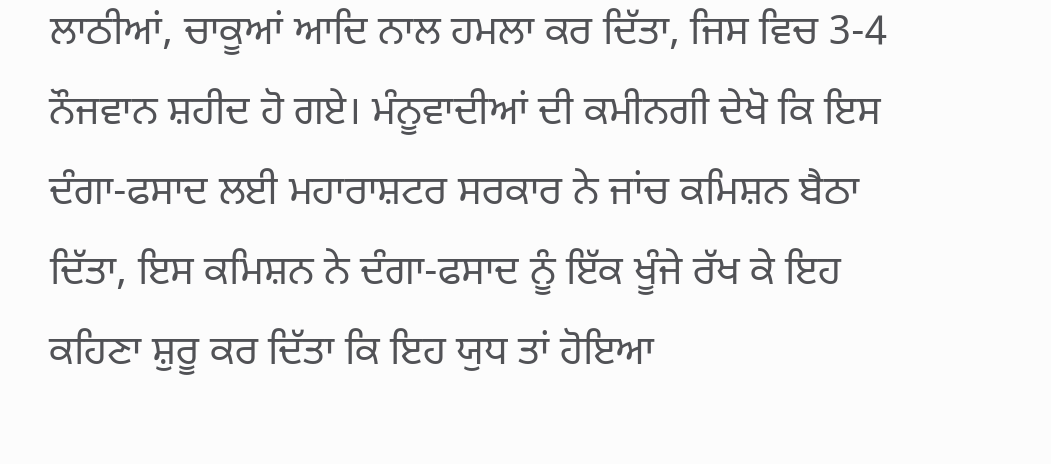ਲਾਠੀਆਂ, ਚਾਕੂਆਂ ਆਦਿ ਨਾਲ ਹਮਲਾ ਕਰ ਦਿੱਤਾ, ਜਿਸ ਵਿਚ 3-4 ਨੌਜਵਾਨ ਸ਼ਹੀਦ ਹੋ ਗਏ। ਮੰਨੂਵਾਦੀਆਂ ਦੀ ਕਮੀਨਗੀ ਦੇਖੋ ਕਿ ਇਸ ਦੰਗਾ-ਫਸਾਦ ਲਈ ਮਹਾਰਾਸ਼ਟਰ ਸਰਕਾਰ ਨੇ ਜਾਂਚ ਕਮਿਸ਼ਨ ਬੈਠਾ ਦਿੱਤਾ, ਇਸ ਕਮਿਸ਼ਨ ਨੇ ਦੰਗਾ-ਫਸਾਦ ਨੂੰ ਇੱਕ ਖੂੰਜੇ ਰੱਖ ਕੇ ਇਹ ਕਹਿਣਾ ਸ਼ੁਰੂ ਕਰ ਦਿੱਤਾ ਕਿ ਇਹ ਯੁਧ ਤਾਂ ਹੋਇਆ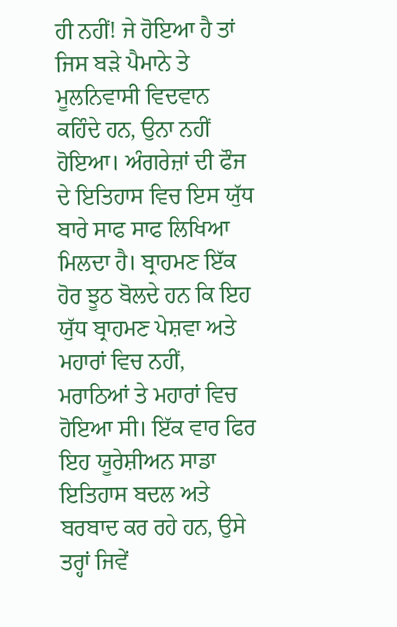ਹੀ ਨਹੀਂ! ਜੇ ਹੋਇਆ ਹੈ ਤਾਂ ਜਿਸ ਬੜੇ ਪੈਮਾਨੇ ਤੇ ਮੂਲਨਿਵਾਸੀ ਵਿਦਵਾਨ ਕਹਿੰਦੇ ਹਨ, ਉਨਾ ਨਹੀਂ ਹੋਇਆ। ਅੰਗਰੇਜ਼ਾਂ ਦੀ ਫੌਜ ਦੇ ਇਤਿਹਾਸ ਵਿਚ ਇਸ ਯੁੱਧ ਬਾਰੇ ਸਾਫ ਸਾਫ ਲਿਖਿਆ ਮਿਲਦਾ ਹੈ। ਬ੍ਰਾਹਮਣ ਇੱਕ ਹੋਰ ਝੂਠ ਬੋਲਦੇ ਹਨ ਕਿ ਇਹ ਯੁੱਧ ਬ੍ਰਾਹਮਣ ਪੇਸ਼ਵਾ ਅਤੇ ਮਹਾਰਾਂ ਵਿਚ ਨਹੀਂ, ਮਰਾਠਿਆਂ ਤੇ ਮਹਾਰਾਂ ਵਿਚ ਹੋਇਆ ਸੀ। ਇੱਕ ਵਾਰ ਫਿਰ ਇਹ ਯੂਰੇਸ਼ੀਅਨ ਸਾਡਾ ਇਤਿਹਾਸ ਬਦਲ ਅਤੇ ਬਰਬਾਦ ਕਰ ਰਹੇ ਹਨ, ਉਸੇ ਤਰ੍ਹਾਂ ਜਿਵੇਂ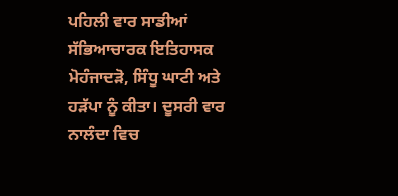ਪਹਿਲੀ ਵਾਰ ਸਾਡੀਆਂ ਸੱਭਿਆਚਾਰਕ ਇਤਿਹਾਸਕ ਮੋਹੰਜਾਦੜੋ, ਸਿੰਧੂ ਘਾਟੀ ਅਤੇ ਹੜੱਪਾ ਨੂੰ ਕੀਤਾ। ਦੂਸਰੀ ਵਾਰ ਨਾਲੰਦਾ ਵਿਚ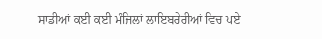ਸਾਡੀਆਂ ਕਈ ਕਈ ਮੰਜਿਲਾਂ ਲਾਇਬਰੇਰੀਆਂ ਵਿਚ ਪਏ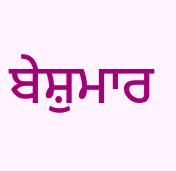ਬੇਸ਼ੁਮਾਰ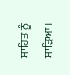ਸਾਹਿਤ ਨੂੰ ਸਾੜਿਆ।